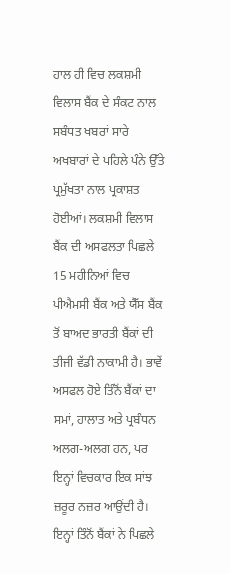ਹਾਲ ਹੀ ਵਿਚ ਲਕਸ਼ਮੀ ਵਿਲਾਸ ਬੈਂਕ ਦੇ ਸੰਕਟ ਨਾਲ ਸਬੰਧਤ ਖਬਰਾਂ ਸਾਰੇ ਅਖਬਾਰਾਂ ਦੇ ਪਹਿਲੇ ਪੰਨੇ ਉੱਤੇ ਪ੍ਰਮੁੱਖਤਾ ਨਾਲ ਪ੍ਰਕਾਸ਼ਤ ਹੋਈਆਂ। ਲਕਸ਼ਮੀ ਵਿਲਾਸ ਬੈਂਕ ਦੀ ਅਸਫਲਤਾ ਪਿਛਲੇ 15 ਮਹੀਨਿਆਂ ਵਿਚ ਪੀਐਮਸੀ ਬੈਂਕ ਅਤੇ ਯੈੱਸ ਬੈਂਕ ਤੋਂ ਬਾਅਦ ਭਾਰਤੀ ਬੈਂਕਾਂ ਦੀ ਤੀਜੀ ਵੱਡੀ ਨਾਕਾਮੀ ਹੈ। ਭਾਵੇਂ ਅਸਫਲ ਹੋਏ ਤਿੰਨੋਂ ਬੈਂਕਾਂ ਦਾ ਸਮਾਂ, ਹਾਲਾਤ ਅਤੇ ਪ੍ਰਬੰਧਨ ਅਲਗ-ਅਲਗ ਹਨ, ਪਰ ਇਨ੍ਹਾਂ ਵਿਚਕਾਰ ਇਕ ਸਾਂਝ ਜ਼ਰੂਰ ਨਜ਼ਰ ਆਉਂਦੀ ਹੈ। ਇਨ੍ਹਾਂ ਤਿੰਨੋਂ ਬੈਂਕਾਂ ਨੇ ਪਿਛਲੇ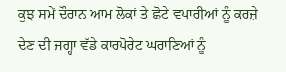ਕੁਝ ਸਮੇਂ ਦੌਰਾਨ ਆਮ ਲੋਕਾਂ ਤੇ ਛੋਟੇ ਵਪਾਰੀਆਂ ਨੂੰ ਕਰਜ਼ੇ ਦੇਣ ਦੀ ਜਗ੍ਹਾ ਵੱਡੇ ਕਾਰਪੋਰੇਟ ਘਰਾਣਿਆਂ ਨੂੰ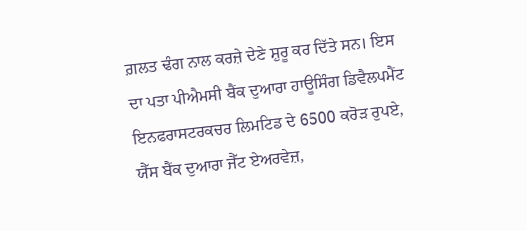ਗ਼ਲਤ ਢੰਗ ਨਾਲ ਕਰਜ਼ੇ ਦੇਣੇ ਸ਼ੁਰੂ ਕਰ ਦਿੱਤੇ ਸਨ। ਇਸ ਦਾ ਪਤਾ ਪੀਐਮਸੀ ਬੈਂਕ ਦੁਆਰਾ ਹਾਊਸਿੰਗ ਡਿਵੈਲਪਮੈਂਟ ਇਨਫਰਾਸਟਰਕਚਰ ਲਿਮਟਿਡ ਦੇ 6500 ਕਰੋੜ ਰੁਪਏ, ਯੈੱਸ ਬੈਂਕ ਦੁਆਰਾ ਜੈੱਟ ਏਅਰਵੇਜ਼,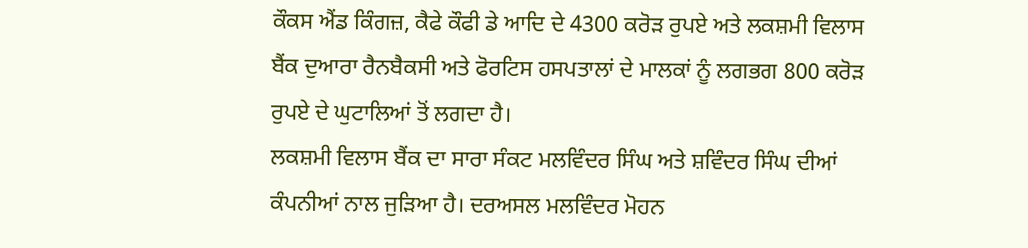ਕੌਕਸ ਐਂਡ ਕਿੰਗਜ਼, ਕੈਫੇ ਕੌਫੀ ਡੇ ਆਦਿ ਦੇ 4300 ਕਰੋੜ ਰੁਪਏ ਅਤੇ ਲਕਸ਼ਮੀ ਵਿਲਾਸ ਬੈਂਕ ਦੁਆਰਾ ਰੈਨਬੈਕਸੀ ਅਤੇ ਫੋਰਟਿਸ ਹਸਪਤਾਲਾਂ ਦੇ ਮਾਲਕਾਂ ਨੂੰ ਲਗਭਗ 800 ਕਰੋੜ ਰੁਪਏ ਦੇ ਘੁਟਾਲਿਆਂ ਤੋਂ ਲਗਦਾ ਹੈ।
ਲਕਸ਼ਮੀ ਵਿਲਾਸ ਬੈਂਕ ਦਾ ਸਾਰਾ ਸੰਕਟ ਮਲਵਿੰਦਰ ਸਿੰਘ ਅਤੇ ਸ਼ਵਿੰਦਰ ਸਿੰਘ ਦੀਆਂ ਕੰਪਨੀਆਂ ਨਾਲ ਜੁੜਿਆ ਹੈ। ਦਰਅਸਲ ਮਲਵਿੰਦਰ ਮੋਹਨ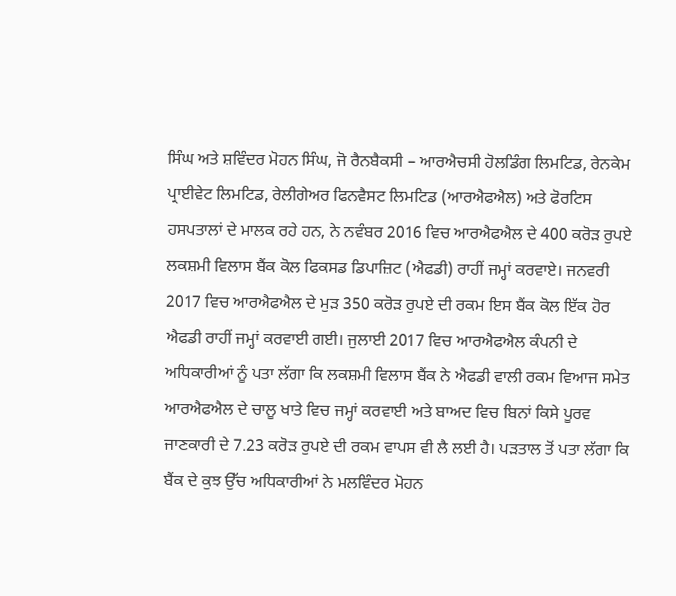ਸਿੰਘ ਅਤੇ ਸ਼ਵਿੰਦਰ ਮੋਹਨ ਸਿੰਘ, ਜੋ ਰੈਨਬੈਕਸੀ – ਆਰਐਚਸੀ ਹੋਲਡਿੰਗ ਲਿਮਟਿਡ, ਰੇਨਕੇਮ ਪ੍ਰਾਈਵੇਟ ਲਿਮਟਿਡ, ਰੇਲੀਗੇਅਰ ਫਿਨਵੈਸਟ ਲਿਮਟਿਡ (ਆਰਐਫਐਲ) ਅਤੇ ਫੋਰਟਿਸ ਹਸਪਤਾਲਾਂ ਦੇ ਮਾਲਕ ਰਹੇ ਹਨ, ਨੇ ਨਵੰਬਰ 2016 ਵਿਚ ਆਰਐਫਐਲ ਦੇ 400 ਕਰੋੜ ਰੁਪਏ ਲਕਸ਼ਮੀ ਵਿਲਾਸ ਬੈਂਕ ਕੋਲ ਫਿਕਸਡ ਡਿਪਾਜ਼ਿਟ (ਐਫਡੀ) ਰਾਹੀਂ ਜਮ੍ਹਾਂ ਕਰਵਾਏ। ਜਨਵਰੀ 2017 ਵਿਚ ਆਰਐਫਐਲ ਦੇ ਮੁੜ 350 ਕਰੋੜ ਰੁਪਏ ਦੀ ਰਕਮ ਇਸ ਬੈਂਕ ਕੋਲ ਇੱਕ ਹੋਰ ਐਫਡੀ ਰਾਹੀਂ ਜਮ੍ਹਾਂ ਕਰਵਾਈ ਗਈ। ਜੁਲਾਈ 2017 ਵਿਚ ਆਰਐਫਐਲ ਕੰਪਨੀ ਦੇ ਅਧਿਕਾਰੀਆਂ ਨੂੰ ਪਤਾ ਲੱਗਾ ਕਿ ਲਕਸ਼ਮੀ ਵਿਲਾਸ ਬੈਂਕ ਨੇ ਐਫਡੀ ਵਾਲੀ ਰਕਮ ਵਿਆਜ ਸਮੇਤ ਆਰਐਫਐਲ ਦੇ ਚਾਲੂ ਖਾਤੇ ਵਿਚ ਜਮ੍ਹਾਂ ਕਰਵਾਈ ਅਤੇ ਬਾਅਦ ਵਿਚ ਬਿਨਾਂ ਕਿਸੇ ਪੂਰਵ ਜਾਣਕਾਰੀ ਦੇ 7.23 ਕਰੋੜ ਰੁਪਏ ਦੀ ਰਕਮ ਵਾਪਸ ਵੀ ਲੈ ਲਈ ਹੈ। ਪੜਤਾਲ ਤੋਂ ਪਤਾ ਲੱਗਾ ਕਿ ਬੈਂਕ ਦੇ ਕੁਝ ਉੱਚ ਅਧਿਕਾਰੀਆਂ ਨੇ ਮਲਵਿੰਦਰ ਮੋਹਨ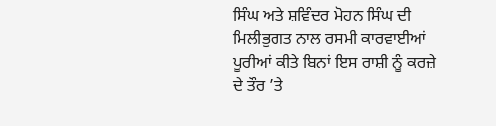ਸਿੰਘ ਅਤੇ ਸ਼ਵਿੰਦਰ ਮੋਹਨ ਸਿੰਘ ਦੀ ਮਿਲੀਭੁਗਤ ਨਾਲ ਰਸਮੀ ਕਾਰਵਾਈਆਂ ਪੂਰੀਆਂ ਕੀਤੇ ਬਿਨਾਂ ਇਸ ਰਾਸ਼ੀ ਨੂੰ ਕਰਜ਼ੇ ਦੇ ਤੌਰ ’ਤੇ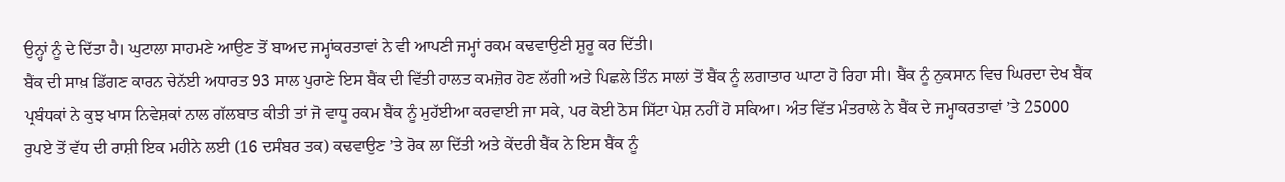ਉਨ੍ਹਾਂ ਨੂੰ ਦੇ ਦਿੱਤਾ ਹੈ। ਘੁਟਾਲਾ ਸਾਹਮਣੇ ਆਉਣ ਤੋਂ ਬਾਅਦ ਜਮ੍ਹਾਂਕਰਤਾਵਾਂ ਨੇ ਵੀ ਆਪਣੀ ਜਮ੍ਹਾਂ ਰਕਮ ਕਢਵਾਉਣੀ ਸ਼ੁਰੂ ਕਰ ਦਿੱਤੀ।
ਬੈਂਕ ਦੀ ਸਾਖ਼ ਡਿੱਗਣ ਕਾਰਨ ਚੇਨੱਈ ਅਧਾਰਤ 93 ਸਾਲ ਪੁਰਾਣੇ ਇਸ ਬੈਂਕ ਦੀ ਵਿੱਤੀ ਹਾਲਤ ਕਮਜ਼ੋਰ ਹੋਣ ਲੱਗੀ ਅਤੇ ਪਿਛਲੇ ਤਿੰਨ ਸਾਲਾਂ ਤੋਂ ਬੈਂਕ ਨੂੰ ਲਗਾਤਾਰ ਘਾਟਾ ਹੋ ਰਿਹਾ ਸੀ। ਬੈਂਕ ਨੂੰ ਨੁਕਸਾਨ ਵਿਚ ਘਿਰਦਾ ਦੇਖ ਬੈਂਕ ਪ੍ਰਬੰਧਕਾਂ ਨੇ ਕੁਝ ਖਾਸ ਨਿਵੇਸ਼ਕਾਂ ਨਾਲ ਗੱਲਬਾਤ ਕੀਤੀ ਤਾਂ ਜੋ ਵਾਧੂ ਰਕਮ ਬੈਂਕ ਨੂੰ ਮੁਹੱਈਆ ਕਰਵਾਈ ਜਾ ਸਕੇ, ਪਰ ਕੋਈ ਠੋਸ ਸਿੱਟਾ ਪੇਸ਼ ਨਹੀਂ ਹੋ ਸਕਿਆ। ਅੰਤ ਵਿੱਤ ਮੰਤਰਾਲੇ ਨੇ ਬੈਂਕ ਦੇ ਜਮ੍ਹਾਕਰਤਾਵਾਂ ’ਤੇ 25000 ਰੁਪਏ ਤੋਂ ਵੱਧ ਦੀ ਰਾਸ਼ੀ ਇਕ ਮਹੀਨੇ ਲਈ (16 ਦਸੰਬਰ ਤਕ) ਕਢਵਾਉਣ ’ਤੇ ਰੋਕ ਲਾ ਦਿੱਤੀ ਅਤੇ ਕੇਂਦਰੀ ਬੈਂਕ ਨੇ ਇਸ ਬੈਂਕ ਨੂੰ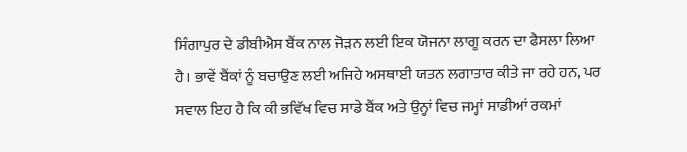ਸਿੰਗਾਪੁਰ ਦੇ ਡੀਬੀਐਸ ਬੈਂਕ ਨਾਲ ਜੋੜਨ ਲਈ ਇਕ ਯੋਜਨਾ ਲਾਗੂ ਕਰਨ ਦਾ ਫੈਸਲਾ ਲਿਆ ਹੈ। ਭਾਵੇਂ ਬੈਂਕਾਂ ਨੂੰ ਬਚਾਉਣ ਲਈ ਅਜਿਹੇ ਅਸਥਾਈ ਯਤਨ ਲਗਾਤਾਰ ਕੀਤੇ ਜਾ ਰਹੇ ਹਨ, ਪਰ ਸਵਾਲ ਇਹ ਹੈ ਕਿ ਕੀ ਭਵਿੱਖ ਵਿਚ ਸਾਡੇ ਬੈਂਕ ਅਤੇ ਉਨ੍ਹਾਂ ਵਿਚ ਜਮ੍ਹਾਂ ਸਾਡੀਆਂ ਰਕਮਾਂ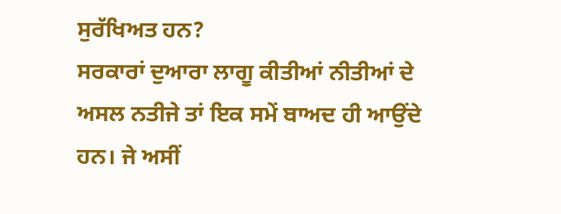ਸੁਰੱਖਿਅਤ ਹਨ?
ਸਰਕਾਰਾਂ ਦੁਆਰਾ ਲਾਗੂ ਕੀਤੀਆਂ ਨੀਤੀਆਂ ਦੇ ਅਸਲ ਨਤੀਜੇ ਤਾਂ ਇਕ ਸਮੇਂ ਬਾਅਦ ਹੀ ਆਉਂਦੇ ਹਨ। ਜੇ ਅਸੀਂ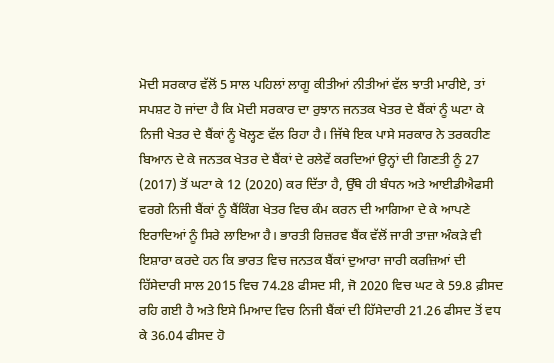ਮੋਦੀ ਸਰਕਾਰ ਵੱਲੋਂ 5 ਸਾਲ ਪਹਿਲਾਂ ਲਾਗੂ ਕੀਤੀਆਂ ਨੀਤੀਆਂ ਵੱਲ ਝਾਤੀ ਮਾਰੀਏ, ਤਾਂ ਸਪਸ਼ਟ ਹੋ ਜਾਂਦਾ ਹੈ ਕਿ ਮੋਦੀ ਸਰਕਾਰ ਦਾ ਰੁਝਾਨ ਜਨਤਕ ਖੇਤਰ ਦੇ ਬੈਂਕਾਂ ਨੂੰ ਘਟਾ ਕੇ ਨਿਜੀ ਖੇਤਰ ਦੇ ਬੈਂਕਾਂ ਨੂੰ ਖੋਲ੍ਹਣ ਵੱਲ ਰਿਹਾ ਹੈ। ਜਿੱਥੇ ਇਕ ਪਾਸੇ ਸਰਕਾਰ ਨੇ ਤਰਕਹੀਣ ਬਿਆਨ ਦੇ ਕੇ ਜਨਤਕ ਖੇਤਰ ਦੇ ਬੈਂਕਾਂ ਦੇ ਰਲੇਵੇਂ ਕਰਦਿਆਂ ਉਨ੍ਹਾਂ ਦੀ ਗਿਣਤੀ ਨੂੰ 27 (2017) ਤੋਂ ਘਟਾ ਕੇ 12 (2020) ਕਰ ਦਿੱਤਾ ਹੈ, ਉੱਥੇ ਹੀ ਬੰਧਨ ਅਤੇ ਆਈਡੀਐਫਸੀ ਵਰਗੇ ਨਿਜੀ ਬੈਂਕਾਂ ਨੂੰ ਬੈਂਕਿੰਗ ਖੇਤਰ ਵਿਚ ਕੰਮ ਕਰਨ ਦੀ ਆਗਿਆ ਦੇ ਕੇ ਆਪਣੇ ਇਰਾਦਿਆਂ ਨੂੰ ਸਿਰੇ ਲਾਇਆ ਹੈ। ਭਾਰਤੀ ਰਿਜ਼ਰਵ ਬੈਂਕ ਵੱਲੋਂ ਜਾਰੀ ਤਾਜ਼ਾ ਅੰਕੜੇ ਵੀ ਇਸ਼ਾਰਾ ਕਰਦੇ ਹਨ ਕਿ ਭਾਰਤ ਵਿਚ ਜਨਤਕ ਬੈਂਕਾਂ ਦੁਆਰਾ ਜਾਰੀ ਕਰਜ਼ਿਆਂ ਦੀ ਹਿੱਸੇਦਾਰੀ ਸਾਲ 2015 ਵਿਚ 74.28 ਫੀਸਦ ਸੀ, ਜੋ 2020 ਵਿਚ ਘਟ ਕੇ 59.8 ਫ਼ੀਸਦ ਰਹਿ ਗਈ ਹੈ ਅਤੇ ਇਸੇ ਮਿਆਦ ਵਿਚ ਨਿਜੀ ਬੈਂਕਾਂ ਦੀ ਹਿੱਸੇਦਾਰੀ 21.26 ਫੀਸਦ ਤੋਂ ਵਧ ਕੇ 36.04 ਫੀਸਦ ਹੋ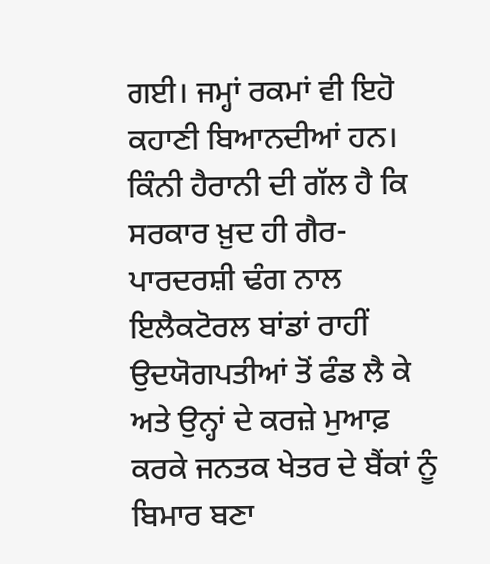ਗਈ। ਜਮ੍ਹਾਂ ਰਕਮਾਂ ਵੀ ਇਹੋ ਕਹਾਣੀ ਬਿਆਨਦੀਆਂ ਹਨ।
ਕਿੰਨੀ ਹੈਰਾਨੀ ਦੀ ਗੱਲ ਹੈ ਕਿ ਸਰਕਾਰ ਖ਼ੁਦ ਹੀ ਗੈਰ-ਪਾਰਦਰਸ਼ੀ ਢੰਗ ਨਾਲ ਇਲੈਕਟੋਰਲ ਬਾਂਡਾਂ ਰਾਹੀਂ ਉਦਯੋਗਪਤੀਆਂ ਤੋਂ ਫੰਡ ਲੈ ਕੇ ਅਤੇ ਉਨ੍ਹਾਂ ਦੇ ਕਰਜ਼ੇ ਮੁਆਫ਼ ਕਰਕੇ ਜਨਤਕ ਖੇਤਰ ਦੇ ਬੈਂਕਾਂ ਨੂੰ ਬਿਮਾਰ ਬਣਾ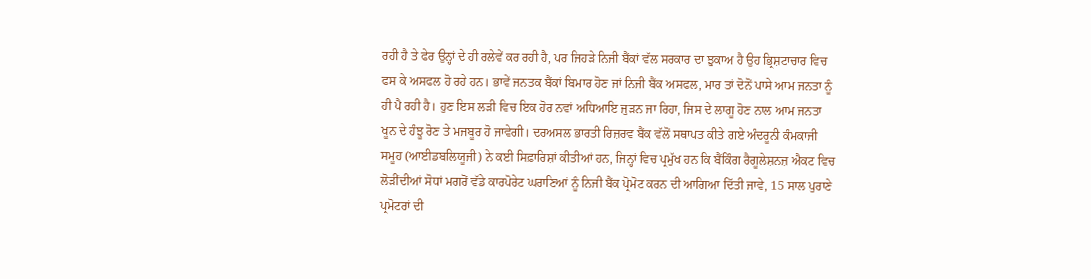ਰਹੀ ਹੈ ਤੇ ਫੇਰ ਉਨ੍ਹਾਂ ਦੇ ਹੀ ਰਲੇਵੇਂ ਕਰ ਰਹੀ ਹੈ, ਪਰ ਜਿਹੜੇ ਨਿਜੀ ਬੈਂਕਾਂ ਵੱਲ ਸਰਕਾਰ ਦਾ ਝੁਕਾਅ ਹੈ ਉਹ ਭ੍ਰਿਸ਼ਟਾਚਾਰ ਵਿਚ ਫਸ ਕੇ ਅਸਫਲ ਹੋ ਰਹੇ ਹਨ। ਭਾਵੇਂ ਜਨਤਕ ਬੈਂਕਾਂ ਬਿਮਾਰ ਹੋਣ ਜਾਂ ਨਿਜੀ ਬੈਂਕ ਅਸਫਲ, ਮਾਰ ਤਾਂ ਦੋਨੋਂ ਪਾਸੇ ਆਮ ਜਨਤਾ ਨੂੰ ਹੀ ਪੈ ਰਹੀ ਹੈ। ਹੁਣ ਇਸ ਲੜੀ ਵਿਚ ਇਕ ਹੋਰ ਨਵਾਂ ਅਧਿਆਇ ਜੁੜਨ ਜਾ ਰਿਹਾ, ਜਿਸ ਦੇ ਲਾਗੂ ਹੋਣ ਨਾਲ ਆਮ ਜਨਤਾ ਖੂਨ ਦੇ ਹੰਝੂ ਰੋਣ ਤੇ ਮਜਬੂਰ ਹੋ ਜਾਵੇਗੀ। ਦਰਅਸਲ ਭਾਰਤੀ ਰਿਜ਼ਰਵ ਬੈਂਕ ਵੱਲੋਂ ਸਥਾਪਤ ਕੀਤੇ ਗਏ ਅੰਦਰੂਨੀ ਕੰਮਕਾਜੀ ਸਮੂਹ (ਆਈਡਬਲਿਯੂਜੀ) ਨੇ ਕਈ ਸਿਫ਼ਾਰਿਸ਼ਾਂ ਕੀਤੀਆਂ ਹਨ, ਜਿਨ੍ਹਾਂ ਵਿਚ ਪ੍ਰਮੁੱਖ ਹਨ ਕਿ ਬੈਂਕਿੰਗ ਰੈਗੂਲੇਸ਼ਨਜ਼ ਐਕਟ ਵਿਚ ਲੋੜੀਂਦੀਆਂ ਸੋਧਾਂ ਮਗਰੋਂ ਵੱਡੇ ਕਾਰਪੋਰੇਟ ਘਰਾਣਿਆਂ ਨੂੰ ਨਿਜੀ ਬੈਂਕ ਪ੍ਰੋਮੋਟ ਕਰਨ ਦੀ ਆਗਿਆ ਦਿੱਤੀ ਜਾਵੇ, 15 ਸਾਲ ਪੁਰਾਣੇ ਪ੍ਰਮੋਟਰਾਂ ਦੀ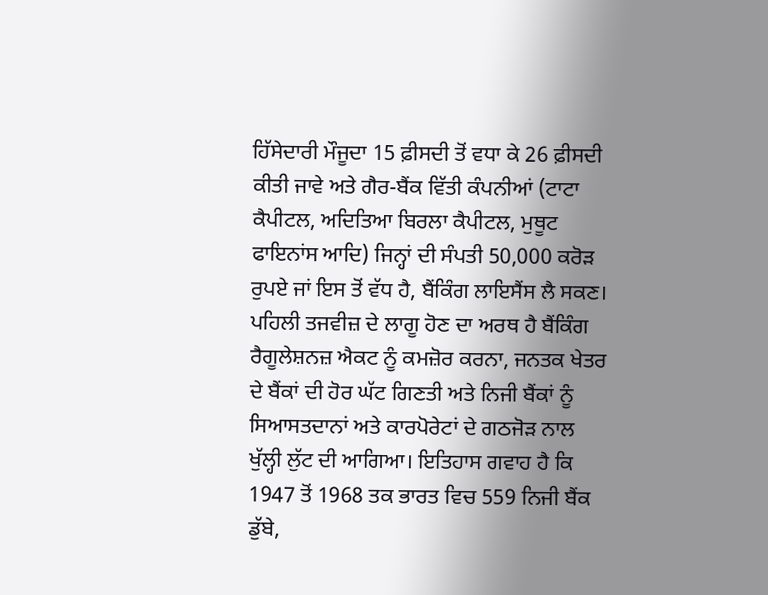ਹਿੱਸੇਦਾਰੀ ਮੌਜੂਦਾ 15 ਫ਼ੀਸਦੀ ਤੋਂ ਵਧਾ ਕੇ 26 ਫ਼ੀਸਦੀ ਕੀਤੀ ਜਾਵੇ ਅਤੇ ਗੈਰ-ਬੈਂਕ ਵਿੱਤੀ ਕੰਪਨੀਆਂ (ਟਾਟਾ ਕੈਪੀਟਲ, ਅਦਿਤਿਆ ਬਿਰਲਾ ਕੈਪੀਟਲ, ਮੁਥੂਟ ਫਾਇਨਾਂਸ ਆਦਿ) ਜਿਨ੍ਹਾਂ ਦੀ ਸੰਪਤੀ 50,000 ਕਰੋੜ ਰੁਪਏ ਜਾਂ ਇਸ ਤੋਂ ਵੱਧ ਹੈ, ਬੈਂਕਿੰਗ ਲਾਇਸੈਂਸ ਲੈ ਸਕਣ।
ਪਹਿਲੀ ਤਜਵੀਜ਼ ਦੇ ਲਾਗੂ ਹੋਣ ਦਾ ਅਰਥ ਹੈ ਬੈਂਕਿੰਗ ਰੈਗੂਲੇਸ਼ਨਜ਼ ਐਕਟ ਨੂੰ ਕਮਜ਼ੋਰ ਕਰਨਾ, ਜਨਤਕ ਖੇਤਰ ਦੇ ਬੈਂਕਾਂ ਦੀ ਹੋਰ ਘੱਟ ਗਿਣਤੀ ਅਤੇ ਨਿਜੀ ਬੈਂਕਾਂ ਨੂੰ ਸਿਆਸਤਦਾਨਾਂ ਅਤੇ ਕਾਰਪੋਰੇਟਾਂ ਦੇ ਗਠਜੋੜ ਨਾਲ ਖੁੱਲ੍ਹੀ ਲੁੱਟ ਦੀ ਆਗਿਆ। ਇਤਿਹਾਸ ਗਵਾਹ ਹੈ ਕਿ 1947 ਤੋਂ 1968 ਤਕ ਭਾਰਤ ਵਿਚ 559 ਨਿਜੀ ਬੈਂਕ ਡੁੱਬੇ,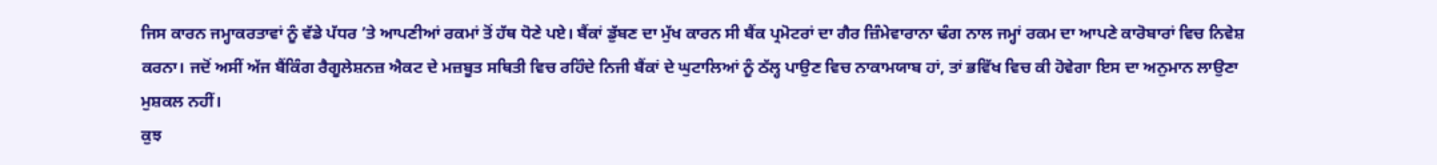ਜਿਸ ਕਾਰਨ ਜਮ੍ਹਾਕਰਤਾਵਾਂ ਨੂੰ ਵੱਡੇ ਪੱਧਰ ’ਤੇ ਆਪਣੀਆਂ ਰਕਮਾਂ ਤੋਂ ਹੱਥ ਧੋਣੇ ਪਏ। ਬੈਂਕਾਂ ਡੁੱਬਣ ਦਾ ਮੁੱਖ ਕਾਰਨ ਸੀ ਬੈਂਕ ਪ੍ਰਮੋਟਰਾਂ ਦਾ ਗੈਰ ਜ਼ਿੰਮੇਵਾਰਾਨਾ ਢੰਗ ਨਾਲ ਜਮ੍ਹਾਂ ਰਕਮ ਦਾ ਆਪਣੇ ਕਾਰੋਬਾਰਾਂ ਵਿਚ ਨਿਵੇਸ਼ ਕਰਨਾ। ਜਦੋਂ ਅਸੀਂ ਅੱਜ ਬੈਂਕਿੰਗ ਰੈਗੂਲੇਸ਼ਨਜ਼ ਐਕਟ ਦੇ ਮਜ਼ਬੂਤ ਸਥਿਤੀ ਵਿਚ ਰਹਿੰਦੇ ਨਿਜੀ ਬੈਂਕਾਂ ਦੇ ਘੁਟਾਲਿਆਂ ਨੂੰ ਠੱਲ੍ਹ ਪਾਉਣ ਵਿਚ ਨਾਕਾਮਯਾਬ ਹਾਂ, ਤਾਂ ਭਵਿੱਖ ਵਿਚ ਕੀ ਹੋਵੇਗਾ ਇਸ ਦਾ ਅਨੁਮਾਨ ਲਾਉਣਾ ਮੁਸ਼ਕਲ ਨਹੀਂ।
ਕੁਝ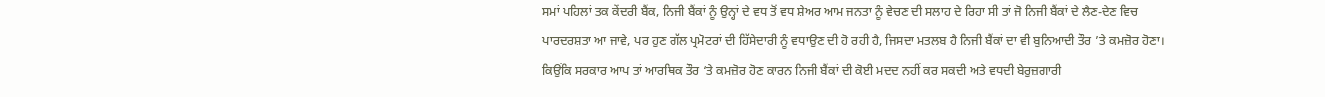ਸਮਾਂ ਪਹਿਲਾਂ ਤਕ ਕੇਂਦਰੀ ਬੈਂਕ, ਨਿਜੀ ਬੈਂਕਾਂ ਨੂੰ ਉਨ੍ਹਾਂ ਦੇ ਵਧ ਤੋਂ ਵਧ ਸ਼ੇਅਰ ਆਮ ਜਨਤਾ ਨੂੰ ਵੇਚਣ ਦੀ ਸਲਾਹ ਦੇ ਰਿਹਾ ਸੀ ਤਾਂ ਜੋ ਨਿਜੀ ਬੈਂਕਾਂ ਦੇ ਲੈਣ-ਦੇਣ ਵਿਚ ਪਾਰਦਰਸ਼ਤਾ ਆ ਜਾਵੇ, ਪਰ ਹੁਣ ਗੱਲ ਪ੍ਰਮੋਟਰਾਂ ਦੀ ਹਿੱਸੇਦਾਰੀ ਨੂੰ ਵਧਾਉਣ ਦੀ ਹੋ ਰਹੀ ਹੈ, ਜਿਸਦਾ ਮਤਲਬ ਹੈ ਨਿਜੀ ਬੈਂਕਾਂ ਦਾ ਵੀ ਬੁਨਿਆਦੀ ਤੌਰ ’ਤੇ ਕਮਜ਼ੋਰ ਹੋਣਾ। ਕਿਉਂਕਿ ਸਰਕਾਰ ਆਪ ਤਾਂ ਆਰਥਿਕ ਤੌਰ ‘ਤੇ ਕਮਜ਼ੋਰ ਹੋਣ ਕਾਰਨ ਨਿਜੀ ਬੈਂਕਾਂ ਦੀ ਕੋਈ ਮਦਦ ਨਹੀਂ ਕਰ ਸਕਦੀ ਅਤੇ ਵਧਦੀ ਬੇਰੁਜ਼ਗਾਰੀ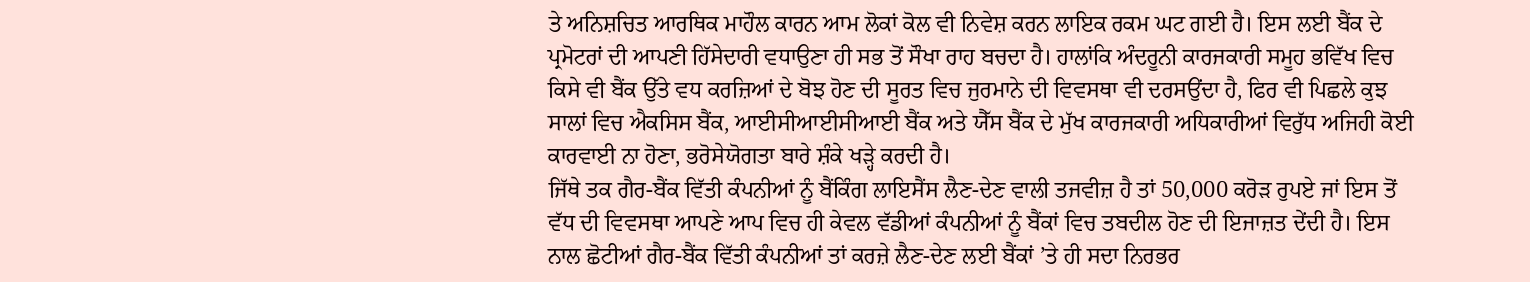ਤੇ ਅਨਿਸ਼ਚਿਤ ਆਰਥਿਕ ਮਾਹੌਲ ਕਾਰਨ ਆਮ ਲੋਕਾਂ ਕੋਲ ਵੀ ਨਿਵੇਸ਼ ਕਰਨ ਲਾਇਕ ਰਕਮ ਘਟ ਗਈ ਹੈ। ਇਸ ਲਈ ਬੈਂਕ ਦੇ ਪ੍ਰਮੋਟਰਾਂ ਦੀ ਆਪਣੀ ਹਿੱਸੇਦਾਰੀ ਵਧਾਉਣਾ ਹੀ ਸਭ ਤੋਂ ਸੌਖਾ ਰਾਹ ਬਚਦਾ ਹੈ। ਹਾਲਾਂਕਿ ਅੰਦਰੂਨੀ ਕਾਰਜਕਾਰੀ ਸਮੂਹ ਭਵਿੱਖ ਵਿਚ ਕਿਸੇ ਵੀ ਬੈਂਕ ਉੱਤੇ ਵਧ ਕਰਜ਼ਿਆਂ ਦੇ ਬੋਝ ਹੋਣ ਦੀ ਸੂਰਤ ਵਿਚ ਜੁਰਮਾਨੇ ਦੀ ਵਿਵਸਥਾ ਵੀ ਦਰਸਉਂਦਾ ਹੈ, ਫਿਰ ਵੀ ਪਿਛਲੇ ਕੁਝ ਸਾਲਾਂ ਵਿਚ ਐਕਸਿਸ ਬੈਂਕ, ਆਈਸੀਆਈਸੀਆਈ ਬੈਂਕ ਅਤੇ ਯੈੱਸ ਬੈਂਕ ਦੇ ਮੁੱਖ ਕਾਰਜਕਾਰੀ ਅਧਿਕਾਰੀਆਂ ਵਿਰੁੱਧ ਅਜਿਹੀ ਕੋਈ ਕਾਰਵਾਈ ਨਾ ਹੋਣਾ, ਭਰੋਸੇਯੋਗਤਾ ਬਾਰੇ ਸ਼ੰਕੇ ਖੜ੍ਹੇ ਕਰਦੀ ਹੈ।
ਜਿੱਥੇ ਤਕ ਗੈਰ-ਬੈਂਕ ਵਿੱਤੀ ਕੰਪਨੀਆਂ ਨੂੰ ਬੈਂਕਿੰਗ ਲਾਇਸੈਂਸ ਲੈਣ-ਦੇਣ ਵਾਲੀ ਤਜਵੀਜ਼ ਹੈ ਤਾਂ 50,000 ਕਰੋੜ ਰੁਪਏ ਜਾਂ ਇਸ ਤੋਂ ਵੱਧ ਦੀ ਵਿਵਸਥਾ ਆਪਣੇ ਆਪ ਵਿਚ ਹੀ ਕੇਵਲ ਵੱਡੀਆਂ ਕੰਪਨੀਆਂ ਨੂੰ ਬੈਂਕਾਂ ਵਿਚ ਤਬਦੀਲ ਹੋਣ ਦੀ ਇਜਾਜ਼ਤ ਦੇਂਦੀ ਹੈ। ਇਸ ਨਾਲ ਛੋਟੀਆਂ ਗੈਰ-ਬੈਂਕ ਵਿੱਤੀ ਕੰਪਨੀਆਂ ਤਾਂ ਕਰਜ਼ੇ ਲੈਣ-ਦੇਣ ਲਈ ਬੈਂਕਾਂ ’ਤੇ ਹੀ ਸਦਾ ਨਿਰਭਰ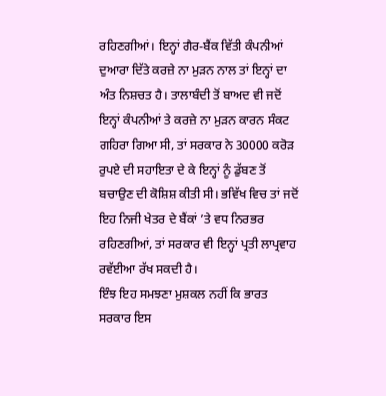ਰਹਿਣਗੀਆਂ। ਇਨ੍ਹਾਂ ਗੈਰ-ਬੈਂਕ ਵਿੱਤੀ ਕੰਪਨੀਆਂ ਦੁਆਰਾ ਦਿੱਤੇ ਕਰਜ਼ੇ ਨਾ ਮੁੜਨ ਨਾਲ ਤਾਂ ਇਨ੍ਹਾਂ ਦਾ ਅੰਤ ਨਿਸ਼ਚਤ ਹੈ। ਤਾਲਾਬੰਦੀ ਤੋਂ ਬਾਅਦ ਵੀ ਜਦੋਂ ਇਨ੍ਹਾਂ ਕੰਪਨੀਆਂ ਤੇ ਕਰਜ਼ੇ ਨਾ ਮੁੜਨ ਕਾਰਨ ਸੰਕਟ ਗਹਿਰਾ ਗਿਆ ਸੀ, ਤਾਂ ਸਰਕਾਰ ਨੇ 30000 ਕਰੋੜ ਰੁਪਏ ਦੀ ਸਹਾਇਤਾ ਦੇ ਕੇ ਇਨ੍ਹਾਂ ਨੂੰ ਡੁੱਬਣ ਤੋਂ ਬਚਾਉਣ ਦੀ ਕੋਸ਼ਿਸ਼ ਕੀਤੀ ਸੀ। ਭਵਿੱਖ ਵਿਚ ਤਾਂ ਜਦੋਂ ਇਹ ਨਿਜੀ ਖੇਤਰ ਦੇ ਬੈਂਕਾਂ ’ਤੇ ਵਧ ਨਿਰਭਰ ਰਹਿਣਗੀਆਂ, ਤਾਂ ਸਰਕਾਰ ਵੀ ਇਨ੍ਹਾਂ ਪ੍ਰਤੀ ਲਾਪ੍ਰਵਾਹ ਰਵੱਈਆ ਰੱਖ ਸਕਦੀ ਹੈ।
ਇੰਝ ਇਹ ਸਮਝਣਾ ਮੁਸ਼ਕਲ ਨਹੀਂ ਕਿ ਭਾਰਤ ਸਰਕਾਰ ਇਸ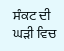ਸੰਕਟ ਦੀ ਘੜੀ ਵਿਚ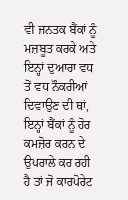ਵੀ ਜਨਤਕ ਬੈਂਕਾਂ ਨੂੰ ਮਜ਼ਬੂਤ ਕਰਕੇ ਅਤੇ ਇਨ੍ਹਾਂ ਦੁਆਰਾ ਵਧ ਤੋਂ ਵਧ ਨੌਕਰੀਆਂ ਦਿਵਾਉਣ ਦੀ ਥਾਂ, ਇਨ੍ਹਾਂ ਬੈਂਕਾਂ ਨੂੰ ਹੋਰ ਕਮਜ਼ੋਰ ਕਰਨ ਦੇ ਉਪਰਾਲੇ ਕਰ ਰਹੀ ਹੈ ਤਾਂ ਜੋ ਕਾਰਪੋਰੇਟ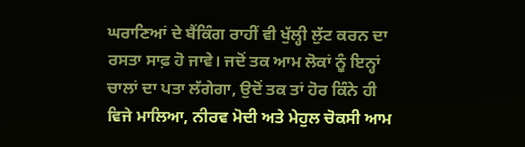ਘਰਾਣਿਆਂ ਦੇ ਬੈਂਕਿੰਗ ਰਾਹੀਂ ਵੀ ਖੁੱਲ੍ਹੀ ਲੁੱਟ ਕਰਨ ਦਾ ਰਸਤਾ ਸਾਫ਼ ਹੋ ਜਾਵੇ। ਜਦੋਂ ਤਕ ਆਮ ਲੋਕਾਂ ਨੂੰ ਇਨ੍ਹਾਂ ਚਾਲਾਂ ਦਾ ਪਤਾ ਲੱਗੇਗਾ, ਉਦੋਂ ਤਕ ਤਾਂ ਹੋਰ ਕਿੰਨੇ ਹੀ ਵਿਜੇ ਮਾਲਿਆ, ਨੀਰਵ ਮੋਦੀ ਅਤੇ ਮੇਹੁਲ ਚੋਕਸੀ ਆਮ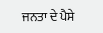ਜਨਤਾ ਦੇ ਪੈਸੇ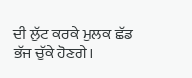ਦੀ ਲੁੱਟ ਕਰਕੇ ਮੁਲਕ ਛੱਡ ਭੱਜ ਚੁੱਕੇ ਹੋਣਗੇ।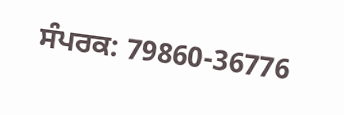ਸੰਪਰਕ: 79860-36776